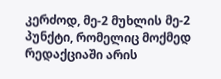კერძოდ, მე-2 მუხლის მე-2 პუნქტი, რომელიც მოქმედ რედაქციაში არის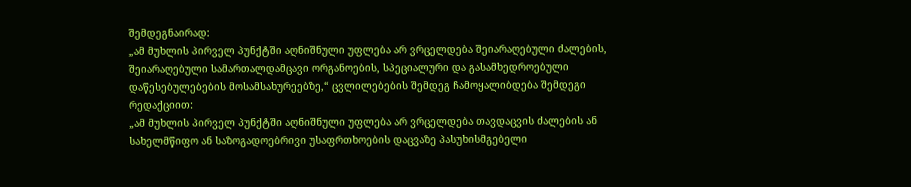შემდეგნაირად:
„ამ მუხლის პირველ პუნქტში აღნიშნული უფლება არ ვრცელდება შეიარაღებული ძალების, შეიარაღებული სამართალდამცავი ორგანოების, სპეციალური და გასამხედროებული დაწესებულებების მოსამსახურეებზე,“ ცვლილებების შემდეგ ჩამოყალიბდება შემდეგი რედაქციით:
„ამ მუხლის პირველ პუნქტში აღნიშნული უფლება არ ვრცელდება თავდაცვის ძალების ან სახელმწიფო ან საზოგადოებრივი უსაფრთხოების დაცვაზე პასუხისმგებელი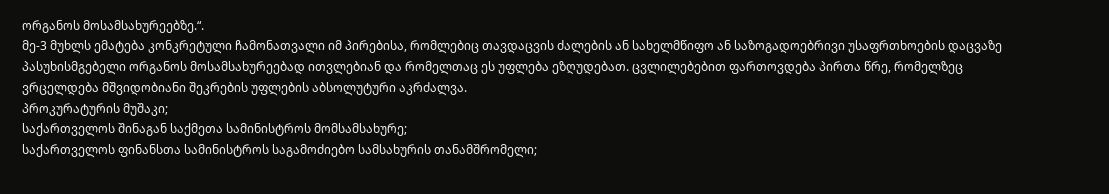ორგანოს მოსამსახურეებზე.“.
მე-3 მუხლს ემატება კონკრეტული ჩამონათვალი იმ პირებისა, რომლებიც თავდაცვის ძალების ან სახელმწიფო ან საზოგადოებრივი უსაფრთხოების დაცვაზე პასუხისმგებელი ორგანოს მოსამსახურეებად ითვლებიან და რომელთაც ეს უფლება ეზღუდებათ. ცვლილებებით ფართოვდება პირთა წრე, რომელზეც ვრცელდება მშვიდობიანი შეკრების უფლების აბსოლუტური აკრძალვა.
პროკურატურის მუშაკი;
საქართველოს შინაგან საქმეთა სამინისტროს მომსამსახურე;
საქართველოს ფინანსთა სამინისტროს საგამოძიებო სამსახურის თანამშრომელი;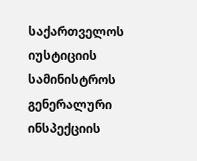საქართველოს იუსტიციის სამინისტროს გენერალური ინსპექციის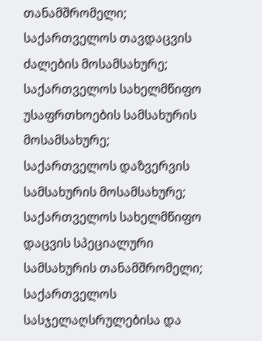თანამშრომელი;
საქართველოს თავდაცვის ძალების მოსამსახურე;
საქართველოს სახელმწიფო უსაფრთხოების სამსახურის მოსამსახურე;
საქართველოს დაზვერვის სამსახურის მოსამსახურე;
საქართველოს სახელმწიფო დაცვის სპეციალური სამსახურის თანამშრომელი;
საქართველოს სასჯელაღსრულებისა და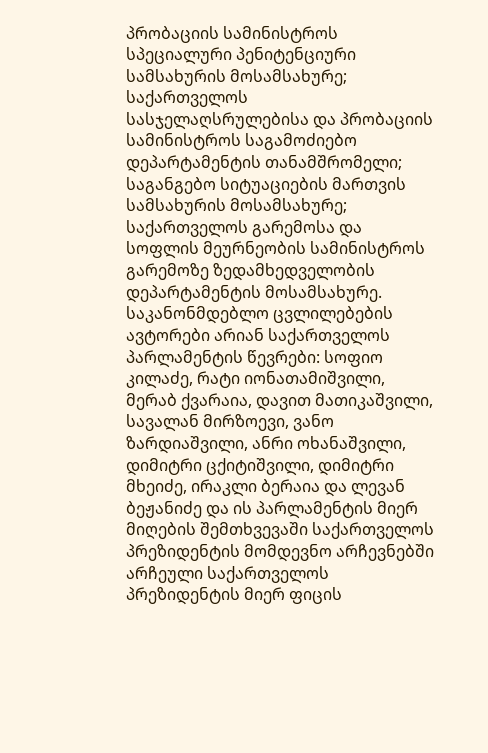პრობაციის სამინისტროს სპეციალური პენიტენციური სამსახურის მოსამსახურე;
საქართველოს სასჯელაღსრულებისა და პრობაციის სამინისტროს საგამოძიებო დეპარტამენტის თანამშრომელი;
საგანგებო სიტუაციების მართვის სამსახურის მოსამსახურე;
საქართველოს გარემოსა და სოფლის მეურნეობის სამინისტროს გარემოზე ზედამხედველობის დეპარტამენტის მოსამსახურე.
საკანონმდებლო ცვლილებების ავტორები არიან საქართველოს პარლამენტის წევრები: სოფიო კილაძე, რატი იონათამიშვილი, მერაბ ქვარაია, დავით მათიკაშვილი, სავალან მირზოევი, ვანო ზარდიაშვილი, ანრი ოხანაშვილი, დიმიტრი ცქიტიშვილი, დიმიტრი მხეიძე, ირაკლი ბერაია და ლევან ბეჟანიძე და ის პარლამენტის მიერ მიღების შემთხვევაში საქართველოს პრეზიდენტის მომდევნო არჩევნებში არჩეული საქართველოს პრეზიდენტის მიერ ფიცის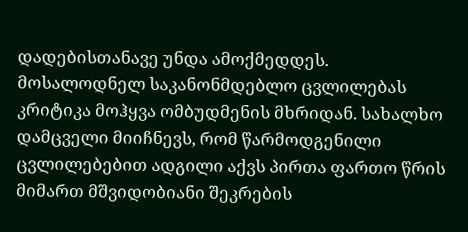დადებისთანავე უნდა ამოქმედდეს.
მოსალოდნელ საკანონმდებლო ცვლილებას კრიტიკა მოჰყვა ომბუდმენის მხრიდან. სახალხო დამცველი მიიჩნევს, რომ წარმოდგენილი ცვლილებებით ადგილი აქვს პირთა ფართო წრის მიმართ მშვიდობიანი შეკრების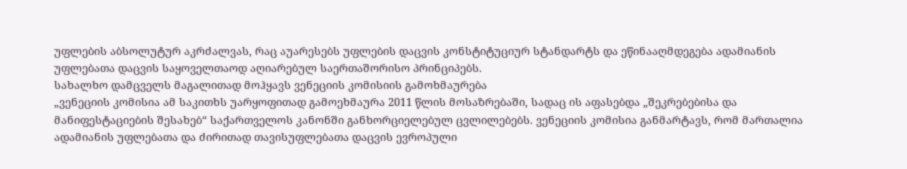უფლების აბსოლუტურ აკრძალვას, რაც აუარესებს უფლების დაცვის კონსტიტუციურ სტანდარტს და ეწინააღმდეგება ადამიანის უფლებათა დაცვის საყოველთაოდ აღიარებულ საერთაშორისო პრინციპებს.
სახალხო დამცველს მაგალითად მოჰყავს ვენეციის კომისიის გამოხმაურება
„ვენეციის კომისია ამ საკითხს უარყოფითად გამოეხმაურა 2011 წლის მოსაზრებაში, სადაც ის აფასებდა „შეკრებებისა და მანიფესტაციების შესახებ“ საქართველოს კანონში განხორციელებულ ცვლილებებს. ვენეციის კომისია განმარტავს, რომ მართალია ადამიანის უფლებათა და ძირითად თავისუფლებათა დაცვის ევროპული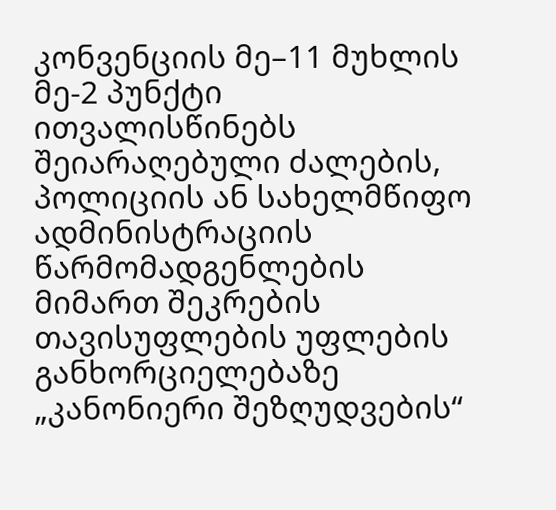კონვენციის მე–11 მუხლის მე-2 პუნქტი ითვალისწინებს შეიარაღებული ძალების, პოლიციის ან სახელმწიფო ადმინისტრაციის წარმომადგენლების მიმართ შეკრების თავისუფლების უფლების განხორციელებაზე „კანონიერი შეზღუდვების“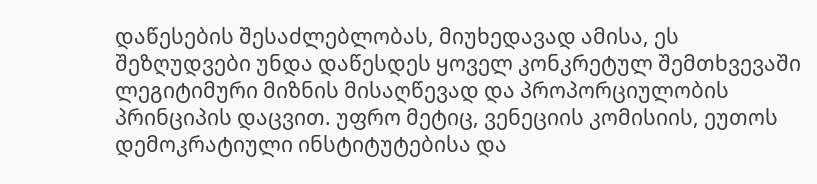დაწესების შესაძლებლობას, მიუხედავად ამისა, ეს შეზღუდვები უნდა დაწესდეს ყოველ კონკრეტულ შემთხვევაში ლეგიტიმური მიზნის მისაღწევად და პროპორციულობის პრინციპის დაცვით. უფრო მეტიც, ვენეციის კომისიის, ეუთოს დემოკრატიული ინსტიტუტებისა და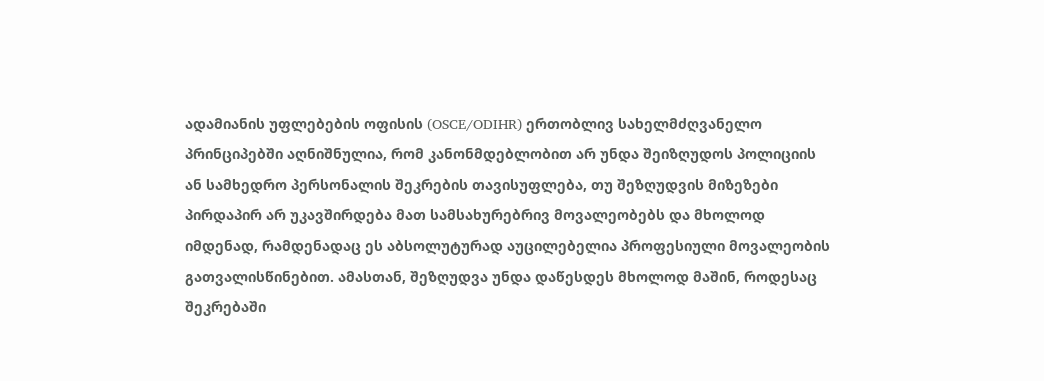ადამიანის უფლებების ოფისის (OSCE/ODIHR) ერთობლივ სახელმძღვანელო პრინციპებში აღნიშნულია, რომ კანონმდებლობით არ უნდა შეიზღუდოს პოლიციის ან სამხედრო პერსონალის შეკრების თავისუფლება, თუ შეზღუდვის მიზეზები პირდაპირ არ უკავშირდება მათ სამსახურებრივ მოვალეობებს და მხოლოდ იმდენად, რამდენადაც ეს აბსოლუტურად აუცილებელია პროფესიული მოვალეობის გათვალისწინებით. ამასთან, შეზღუდვა უნდა დაწესდეს მხოლოდ მაშინ, როდესაც შეკრებაში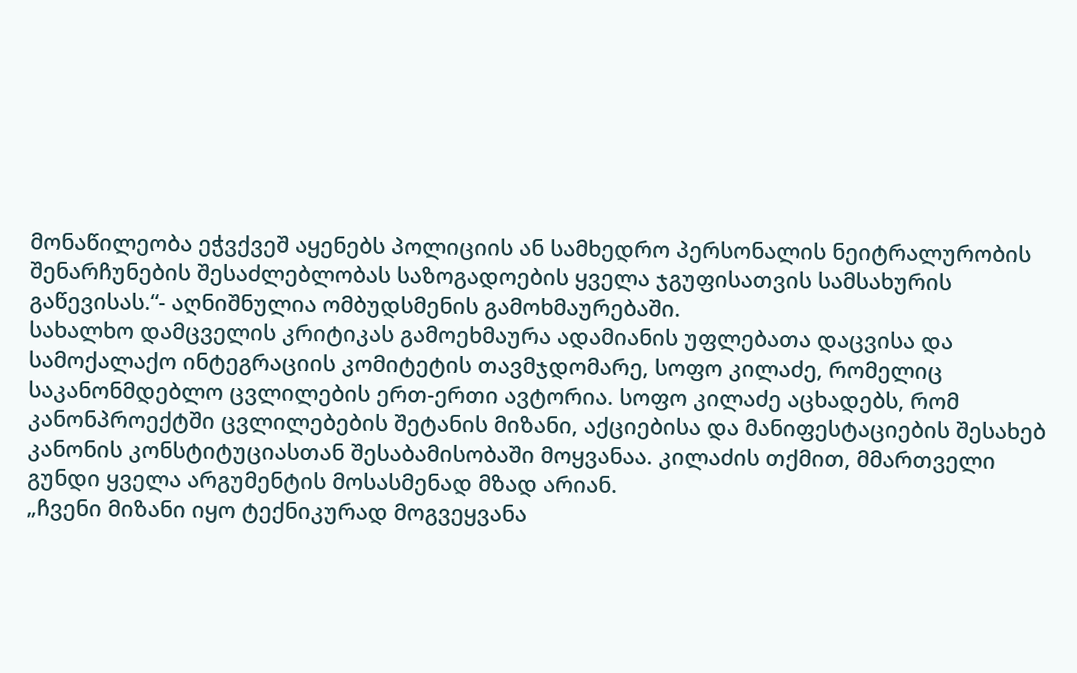მონაწილეობა ეჭვქვეშ აყენებს პოლიციის ან სამხედრო პერსონალის ნეიტრალურობის შენარჩუნების შესაძლებლობას საზოგადოების ყველა ჯგუფისათვის სამსახურის გაწევისას.“- აღნიშნულია ომბუდსმენის გამოხმაურებაში.
სახალხო დამცველის კრიტიკას გამოეხმაურა ადამიანის უფლებათა დაცვისა და სამოქალაქო ინტეგრაციის კომიტეტის თავმჯდომარე, სოფო კილაძე, რომელიც საკანონმდებლო ცვლილების ერთ-ერთი ავტორია. სოფო კილაძე აცხადებს, რომ კანონპროექტში ცვლილებების შეტანის მიზანი, აქციებისა და მანიფესტაციების შესახებ კანონის კონსტიტუციასთან შესაბამისობაში მოყვანაა. კილაძის თქმით, მმართველი გუნდი ყველა არგუმენტის მოსასმენად მზად არიან.
„ჩვენი მიზანი იყო ტექნიკურად მოგვეყვანა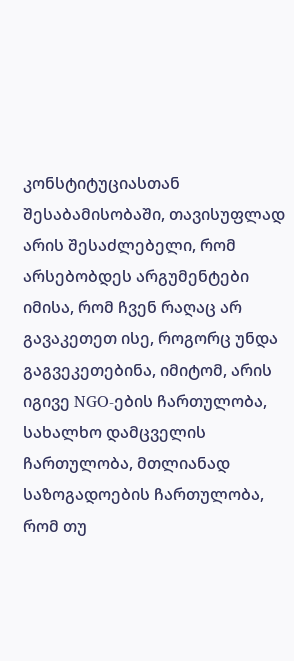კონსტიტუციასთან შესაბამისობაში, თავისუფლად არის შესაძლებელი, რომ არსებობდეს არგუმენტები იმისა, რომ ჩვენ რაღაც არ გავაკეთეთ ისე, როგორც უნდა გაგვეკეთებინა, იმიტომ, არის იგივე NGO-ების ჩართულობა, სახალხო დამცველის ჩართულობა, მთლიანად საზოგადოების ჩართულობა, რომ თუ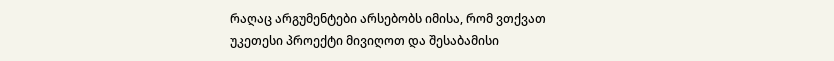რაღაც არგუმენტები არსებობს იმისა, რომ ვთქვათ უკეთესი პროექტი მივიღოთ და შესაბამისი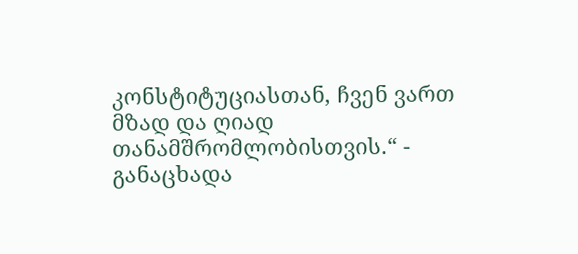კონსტიტუციასთან, ჩვენ ვართ მზად და ღიად თანამშრომლობისთვის.“ - განაცხადა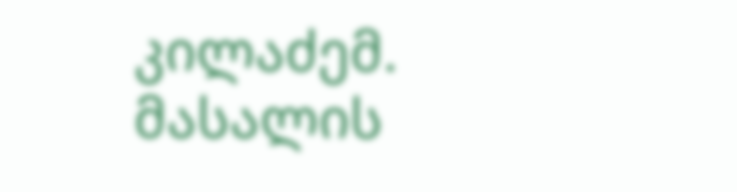კილაძემ.
მასალის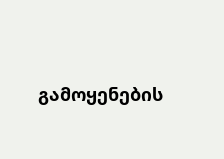გამოყენების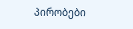პირობები